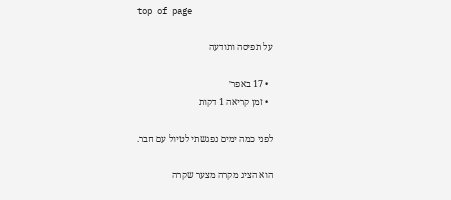top of page

על תפיסה ותודעה

  • 17 באפר׳
  • זמן קריאה 1 דקות

לפני כמה ימים נפגשתי לטיול עם חבר.

הוא הציג מקרה מצער שקרה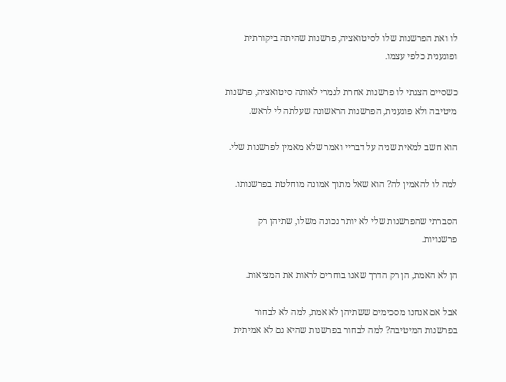לו ואת הפרשנות שלו לסיטואציה, פרשנות שהיתה ביקורתית ופוגענית כלפי עצמו.

כשסיים הצגתי לו פרשנות אחרת לגמרי לאותה סיטואציה, פרשנות מיטיבה ולא פוגענית, הפרשנות הראשונה שעלתה לי לראש.

הוא חשב למאית שניה על דבריי ואמר שלא מאמין לפרשנות שלי.

למה לו להאמין לה? הוא שאל מתוך אמונה מוחלטת בפרשנותו.

הסברתי שהפרשנות שלי לא יותר נכונה משלו, שתיהן רק פרשנויות.

הן לא האמת, הן רק הדרך שאנו בוחרים לראות את המציאות.

אבל אם אנחנו מסכימים ששתיהן לא אמת, למה לא לבחור בפרשנות המיטיבה? למה לבחור בפרשנות שהיא גם לא אמיתית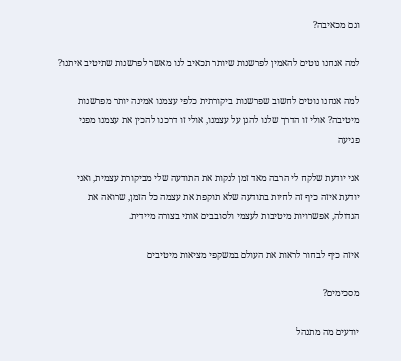וגם מכאיבה?

למה אנחנו נוטים להאמין לפרשנות שיותר תכאיב לנו מאשר לפרשנות שתיטיב איתנו?

למה אנחנו נוטים לחשוב שפרשנות ביקורתית כלפי עצמנו אמינה יותר מפרשנות מיטיבה? אולי זו הדרך שלנו להגן על עצמנו, אולי זו דרכנו להכין את עצמנו מפני פגיעה

אני יודעת שלקח לי הרבה מאד זמן לנקות את התודעה שלי מביקורת עצמית, ואני יודעת איזה כיף זה לחיות בתודעה שלא תוקפת את עצמה כל הזמן, שרואה את הגדולה, אפשרויות מיטיבות לעצמי ולסובבים אותי בצורה מיידית.

איזה כיף לבחור לראות את העולם במשקפי מציאות מיטיבים

מסכימים?

יודעים מה מתנהל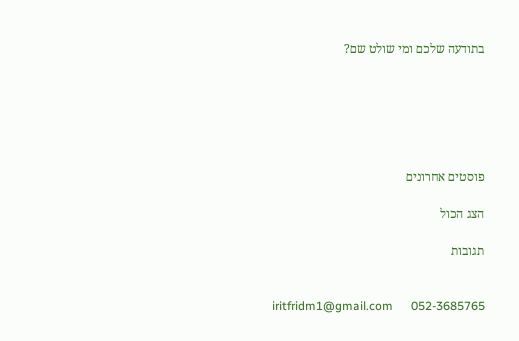בתודעה שלכם ומי שולט שם?






פוסטים אחרונים

הצג הכול

תגובות


 iritfridm1@gmail.com      052-3685765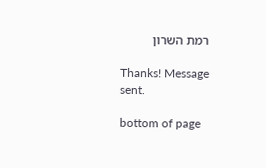רמת השרון

Thanks! Message sent.

bottom of page